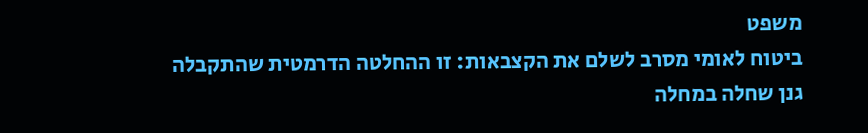משפט
ביטוח לאומי מסרב לשלם את הקצבאות: זו ההחלטה הדרמטית שהתקבלה
גנן שחלה במחלה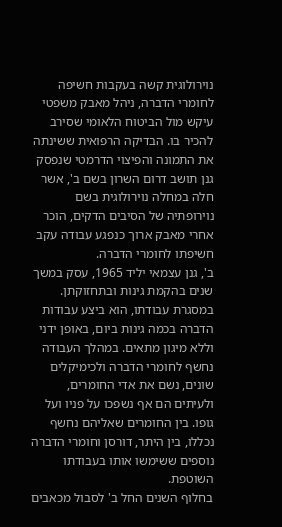נוירולוגית קשה בעקבות חשיפה לחומרי הדברה, ניהל מאבק משפטי עיקש מול הביטוח הלאומי שסירב להכיר בו. הבדיקה הרפואית ששינתה את התמונה והפיצוי הדרמטי שנפסק
גנן תושב דרום השרון בשם ב', אשר חלה במחלה נוירולוגית בשם נוירופתיה של הסיבים הדקים, הוכר אחרי מאבק ארוך כנפגע עבודה עקב חשיפתו לחומרי הדברה.
ב', גנן עצמאי יליד 1965, עסק במשך שנים בהקמת גינות ובתחזוקתן. במסגרת עבודתו, הוא ביצע עבודות הדברה בכמה גינות ביום, באופן ידני וללא מיגון מתאים. במהלך העבודה נחשף לחומרי הדברה ולכימיקלים שונים, נשם את אדי החומרים, ולעיתים הם אף נשפכו על פניו ועל גופו. בין החומרים שאליהם נחשף נכללו, בין היתר, דורסן וחומרי הדברה נוספים ששימשו אותו בעבודתו השוטפת.
בחלוף השנים החל ב' לסבול מכאבים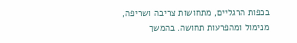בכפות הרגליים, מתחושות צריבה ושריפה, מנימול ומהפרעות תחושה. בהמשך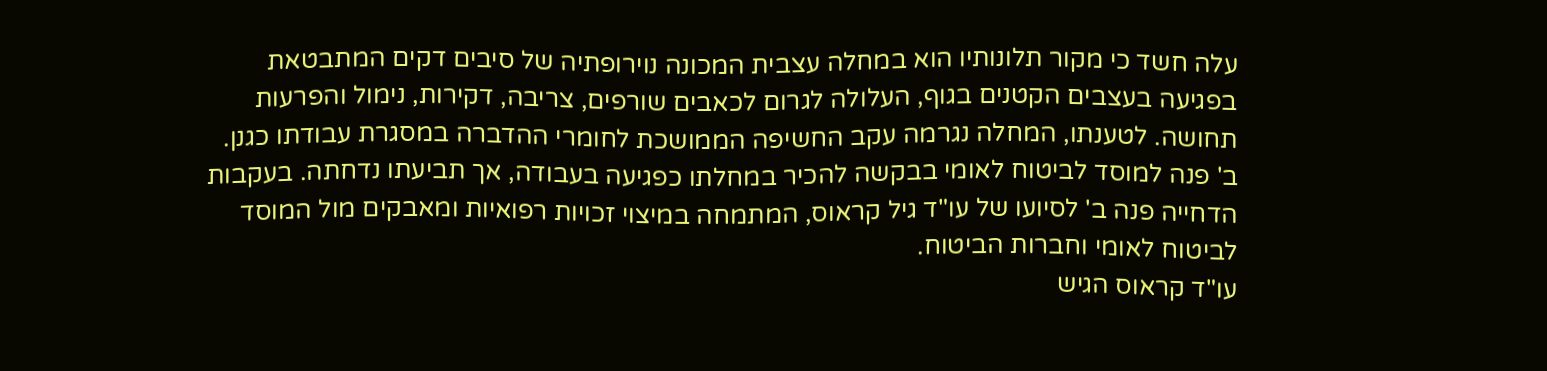עלה חשד כי מקור תלונותיו הוא במחלה עצבית המכונה נוירופתיה של סיבים דקים המתבטאת בפגיעה בעצבים הקטנים בגוף, העלולה לגרום לכאבים שורפים, צריבה, דקירות, נימול והפרעות תחושה. לטענתו, המחלה נגרמה עקב החשיפה הממושכת לחומרי ההדברה במסגרת עבודתו כגנן.
ב' פנה למוסד לביטוח לאומי בבקשה להכיר במחלתו כפגיעה בעבודה, אך תביעתו נדחתה. בעקבות הדחייה פנה ב' לסיועו של עו"ד גיל קראוס, המתמחה במיצוי זכויות רפואיות ומאבקים מול המוסד לביטוח לאומי וחברות הביטוח.
עו"ד קראוס הגיש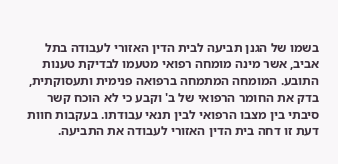בשמו של הגנן תביעה לבית הדין האזורי לעבודה בתל אביב, אשר מינה מומחה רפואי מטעמו לבדיקת טענות התובע. המומחה המתמחה ברפואה פנימית ותעסוקתית, בדק את החומר הרפואי של ב' וקבע כי לא הוכח קשר סיבתי בין מצבו הרפואי לבין תנאי עבודתו. בעקבות חוות דעת זו דחה בית הדין האזורי לעבודה את התביעה.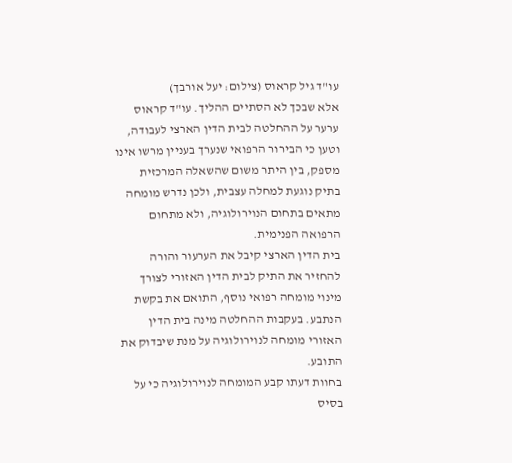עו"ד גיל קראוס (צילום: יעל אורבך)
אלא שבכך לא הסתיים ההליך. עו"ד קראוס ערער על ההחלטה לבית הדין הארצי לעבודה, וטען כי הבירור הרפואי שנערך בעניין מרשו אינו מספק, בין היתר משום שהשאלה המרכזית בתיק נוגעת למחלה עצבית, ולכן נדרש מומחה מתאים בתחום הנוירולוגיה, ולא מתחום הרפואה הפנימית.
בית הדין הארצי קיבל את הערעור והורה להחזיר את התיק לבית הדין האזורי לצורך מינוי מומחה רפואי נוסף, התואם את בקשת הנתבע. בעקבות ההחלטה מינה בית הדין האזורי מומחה לנוירולוגיה על מנת שיבדוק את התובע.
בחוות דעתו קבע המומחה לנוירולוגיה כי על בסיס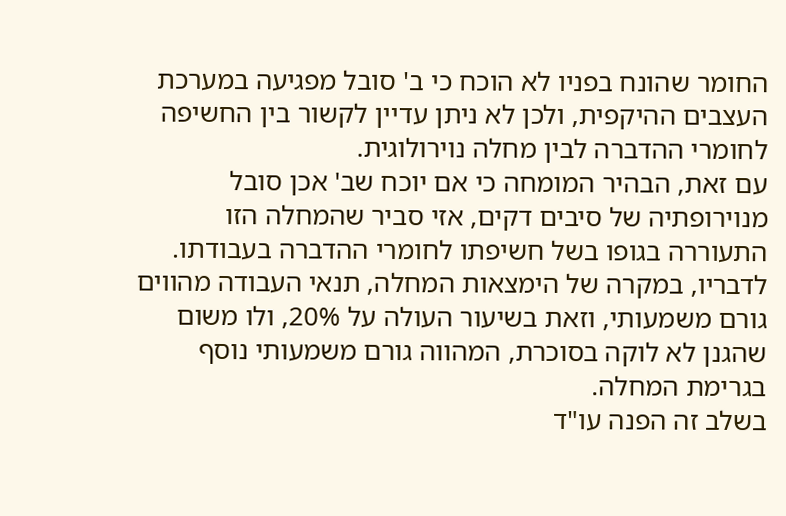החומר שהונח בפניו לא הוכח כי ב' סובל מפגיעה במערכת העצבים ההיקפית, ולכן לא ניתן עדיין לקשור בין החשיפה לחומרי ההדברה לבין מחלה נוירולוגית.
עם זאת, הבהיר המומחה כי אם יוכח שב' אכן סובל מנוירופתיה של סיבים דקים, אזי סביר שהמחלה הזו התעוררה בגופו בשל חשיפתו לחומרי ההדברה בעבודתו. לדבריו, במקרה של הימצאות המחלה, תנאי העבודה מהווים גורם משמעותי, וזאת בשיעור העולה על 20%, ולו משום שהגנן לא לוקה בסוכרת, המהווה גורם משמעותי נוסף בגרימת המחלה.
בשלב זה הפנה עו"ד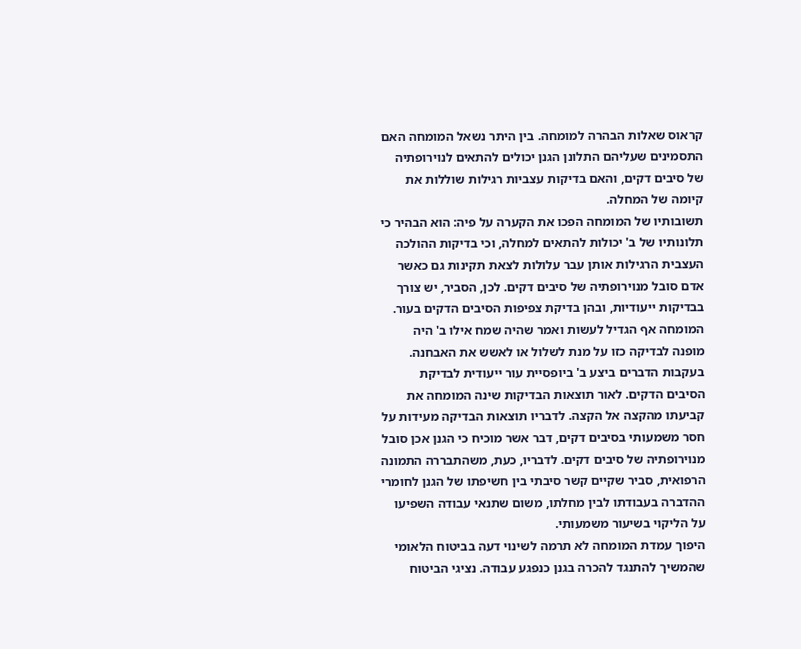קראוס שאלות הבהרה למומחה. בין היתר נשאל המומחה האם התסמינים שעליהם התלונן הגנן יכולים להתאים לנוירופתיה של סיבים דקים, והאם בדיקות עצביות רגילות שוללות את קיומה של המחלה.
תשובותיו של המומחה הפכו את הקערה על פיה: הוא הבהיר כי תלונותיו של ב' יכולות להתאים למחלה, וכי בדיקות ההולכה העצבית הרגילות אותן עבר עלולות לצאת תקינות גם כאשר אדם סובל מנוירופתיה של סיבים דקים. לכן, הסביר, יש צורך בבדיקות ייעודיות, ובהן בדיקת צפיפות הסיבים הדקים בעור. המומחה אף הגדיל לעשות ואמר שהיה שמח אילו ב' היה מופנה לבדיקה כזו על מנת לשלול או לאשש את האבחנה.
בעקבות הדברים ביצע ב' ביופסיית עור ייעודית לבדיקת הסיבים הדקים. לאור תוצאות הבדיקות שינה המומחה את קביעתו מהקצה אל הקצה. לדבריו תוצאות הבדיקה מעידות על חסר משמעותי בסיבים דקים, דבר אשר מוכיח כי הגנן אכן סובל מנוירופתיה של סיבים דקים. לדבריו, כעת, משהתבררה התמונה הרפואית, סביר שקיים קשר סיבתי בין חשיפתו של הגנן לחומרי ההדברה בעבודתו לבין מחלתו, משום שתנאי עבודה השפיעו על הליקוי בשיעור משמעותי.
היפוך עמדת המומחה לא תרמה לשינוי דעה בביטוח הלאומי שהמשיך להתנגד להכרה בגנן כנפגע עבודה. נציגי הביטוח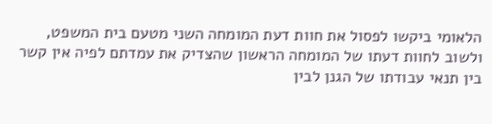הלאומי ביקשו לפסול את חוות דעת המומחה השני מטעם בית המשפט, ולשוב לחוות דעתו של המומחה הראשון שהצדיק את עמדתם לפיה אין קשר בין תנאי עבודתו של הגנן לבין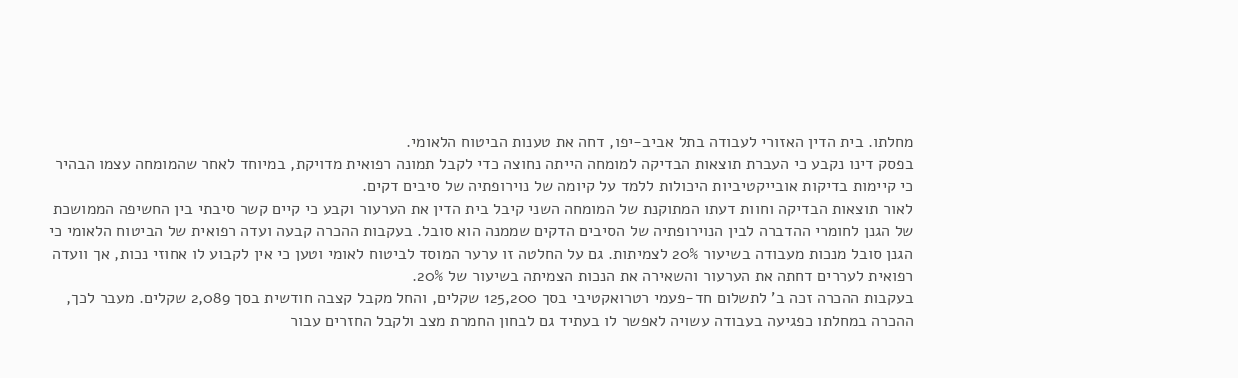מחלתו. בית הדין האזורי לעבודה בתל אביב-יפו, דחה את טענות הביטוח הלאומי.
בפסק דינו נקבע כי העברת תוצאות הבדיקה למומחה הייתה נחוצה כדי לקבל תמונה רפואית מדויקת, במיוחד לאחר שהמומחה עצמו הבהיר כי קיימות בדיקות אובייקטיביות היכולות ללמד על קיומה של נוירופתיה של סיבים דקים.
לאור תוצאות הבדיקה וחוות דעתו המתוקנת של המומחה השני קיבל בית הדין את הערעור וקבע כי קיים קשר סיבתי בין החשיפה הממושכת של הגנן לחומרי ההדברה לבין הנוירופתיה של הסיבים הדקים שממנה הוא סובל. בעקבות ההכרה קבעה ועדה רפואית של הביטוח הלאומי כי הגנן סובל מנכות מעבודה בשיעור 20% לצמיתות. גם על החלטה זו ערער המוסד לביטוח לאומי וטען כי אין לקבוע לו אחוזי נכות, אך וועדה רפואית לעררים דחתה את הערעור והשאירה את הנכות הצמיתה בשיעור של 20%.
בעקבות ההכרה זכה ב' לתשלום חד-פעמי רטרואקטיבי בסך 125,200 שקלים, והחל מקבל קצבה חודשית בסך 2,089 שקלים. מעבר לכך, ההכרה במחלתו כפגיעה בעבודה עשויה לאפשר לו בעתיד גם לבחון החמרת מצב ולקבל החזרים עבור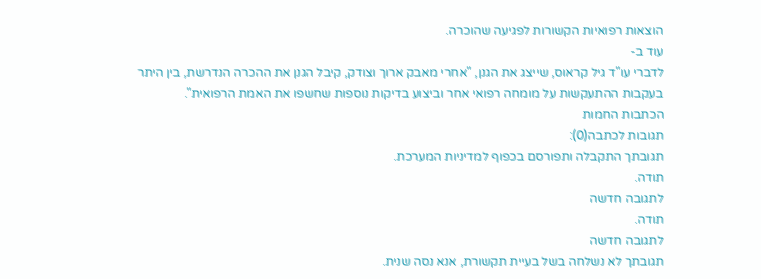הוצאות רפואיות הקשורות לפגיעה שהוכרה.
עוד ב-
לדברי עו"ד גיל קראוס, שייצג את הגנן, "אחרי מאבק ארוך וצודק, קיבל הגנן את ההכרה הנדרשת, בין היתר בעקבות ההתעקשות על מומחה רפואי אחר וביצוע בדיקות נוספות שחשפו את האמת הרפואית".
הכתבות החמות
תגובות לכתבה(0):
תגובתך התקבלה ותפורסם בכפוף למדיניות המערכת.
תודה.
לתגובה חדשה
תודה.
לתגובה חדשה
תגובתך לא נשלחה בשל בעיית תקשורת, אנא נסה שנית.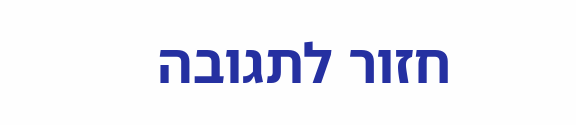חזור לתגובה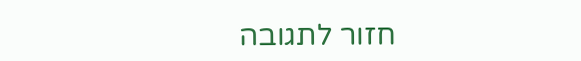חזור לתגובה